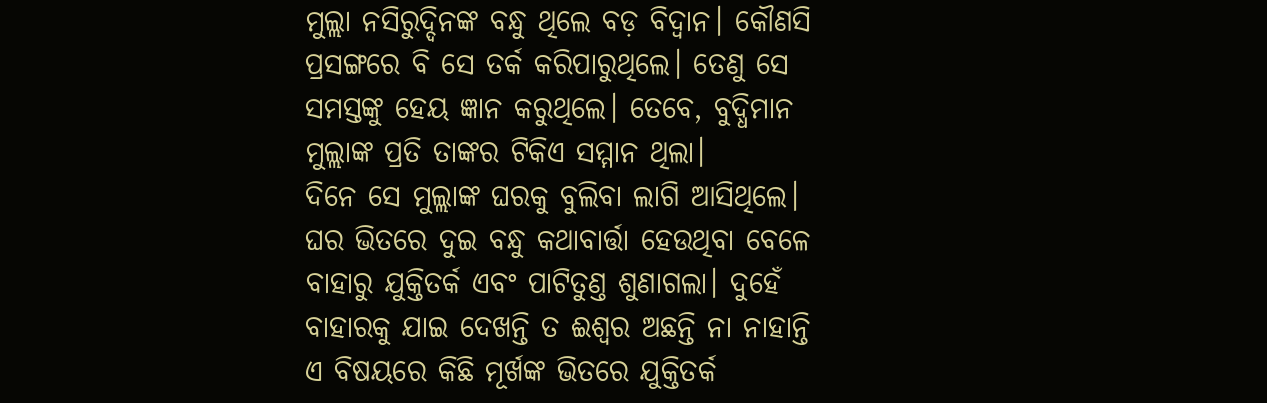ମୁଲ୍ଲା ନସିରୁଦ୍ଦିନଙ୍କ ବନ୍ଧୁ ଥିଲେ ବଡ଼ ବିଦ୍ବାନ। କୌଣସି ପ୍ରସଙ୍ଗରେ ବି ସେ ତର୍କ କରିପାରୁଥିଲେ। ତେଣୁ ସେ ସମସ୍ତଙ୍କୁ ହେୟ ଜ୍ଞାନ କରୁଥିଲେ। ତେବେ, ବୁଦ୍ଧିମାନ ମୁଲ୍ଲାଙ୍କ ପ୍ରତି ତାଙ୍କର ଟିକିଏ ସମ୍ମାନ ଥିଲା।
ଦିନେ ସେ ମୁଲ୍ଲାଙ୍କ ଘରକୁ ବୁଲିବା ଲାଗି ଆସିଥିଲେ। ଘର ଭିତରେ ଦୁଇ ବନ୍ଧୁ କଥାବାର୍ତ୍ତା ହେଉଥିବା ବେଳେ ବାହାରୁ ଯୁକ୍ତିତର୍କ ଏବଂ ପାଟିତୁଣ୍ତ ଶୁଣାଗଲା। ଦୁହେଁ ବାହାରକୁ ଯାଇ ଦେଖନ୍ତି ତ ଈଶ୍ବର ଅଛନ୍ତି ନା ନାହାନ୍ତି ଏ ବିଷୟରେ କିଛି ମୂର୍ଖଙ୍କ ଭିତରେ ଯୁକ୍ତିତର୍କ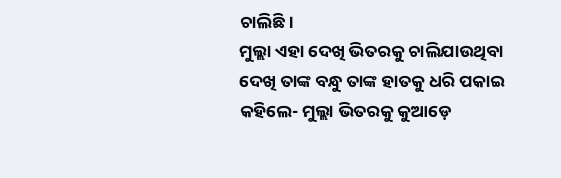ଚାଲିଛି।
ମୁଲ୍ଲା ଏହା ଦେଖି ଭିତରକୁ ଚାଲିଯାଉଥିବା ଦେଖି ତାଙ୍କ ବନ୍ଧୁ ତାଙ୍କ ହାତକୁ ଧରି ପକାଇ କହିଲେ- ମୁଲ୍ଲା ଭିତରକୁ କୁଆଡ଼େ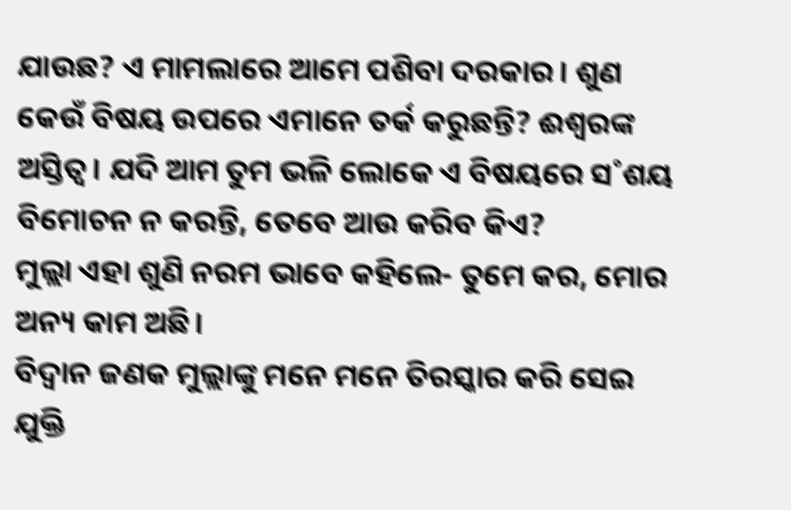ଯାଉଛ? ଏ ମାମଲାରେ ଆମେ ପଶିବା ଦରକାର। ଶୁଣ କେଉଁ ବିଷୟ ଉପରେ ଏମାନେ ତର୍କ କରୁଛନ୍ତି? ଈଶ୍ବରଙ୍କ ଅସ୍ତିତ୍ବ। ଯଦି ଆମ ତୁମ ଭଳି ଲୋକେ ଏ ବିଷୟରେ ସ˚ଶୟ ବିମୋଚନ ନ କରନ୍ତି, ତେବେ ଆଉ କରିବ କିଏ?
ମୁଲ୍ଲା ଏହା ଶୁଣି ନରମ ଭାବେ କହିଲେ- ତୁମେ କର, ମୋର ଅନ୍ୟ କାମ ଅଛି।
ବିଦ୍ବାନ ଜଣକ ମୁଲ୍ଲାଙ୍କୁ ମନେ ମନେ ତିରସ୍କାର କରି ସେଇ ଯୁକ୍ତି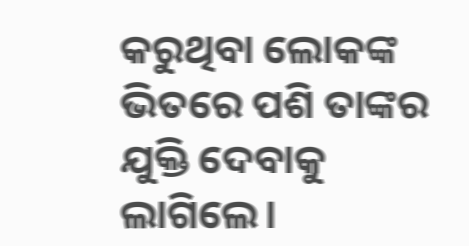କରୁଥିବା ଲୋକଙ୍କ ଭିତରେ ପଶି ତାଙ୍କର ଯୁକ୍ତି ଦେବାକୁ ଲାଗିଲେ।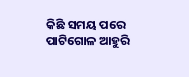କିଛି ସମୟ ପରେ ପାଟିଗୋଳ ଆହୁରି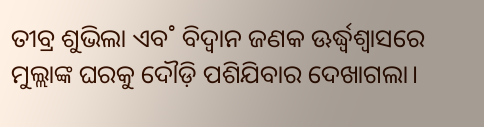ତୀବ୍ର ଶୁଭିଲା ଏବ˚ ବିଦ୍ବାନ ଜଣକ ଊର୍ଦ୍ଧ୍ବଶ୍ବାସରେ ମୁଲ୍ଲାଙ୍କ ଘରକୁ ଦୌଡ଼ି ପଶିଯିବାର ଦେଖାଗଲା।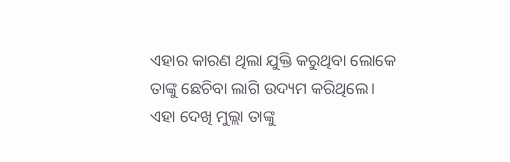ଏହାର କାରଣ ଥିଲା ଯୁକ୍ତି କରୁଥିବା ଲୋକେ ତାଙ୍କୁ ଛେଚିବା ଲାଗି ଉଦ୍ୟମ କରିଥିଲେ।
ଏହା ଦେଖି ମୁଲ୍ଲା ତାଙ୍କୁ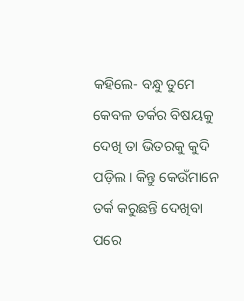କହିଲେ- ବନ୍ଧୁ ତୁମେ କେବଳ ତର୍କର ବିଷୟକୁ ଦେଖି ତା ଭିତରକୁ କୁଦି ପଡ଼ିଲ। କିନ୍ତୁ କେଉଁମାନେ ତର୍କ କରୁଛନ୍ତି ଦେଖିବା ପରେ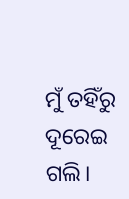ମୁଁ ତହିଁରୁ ଦୂରେଇ ଗଲି।